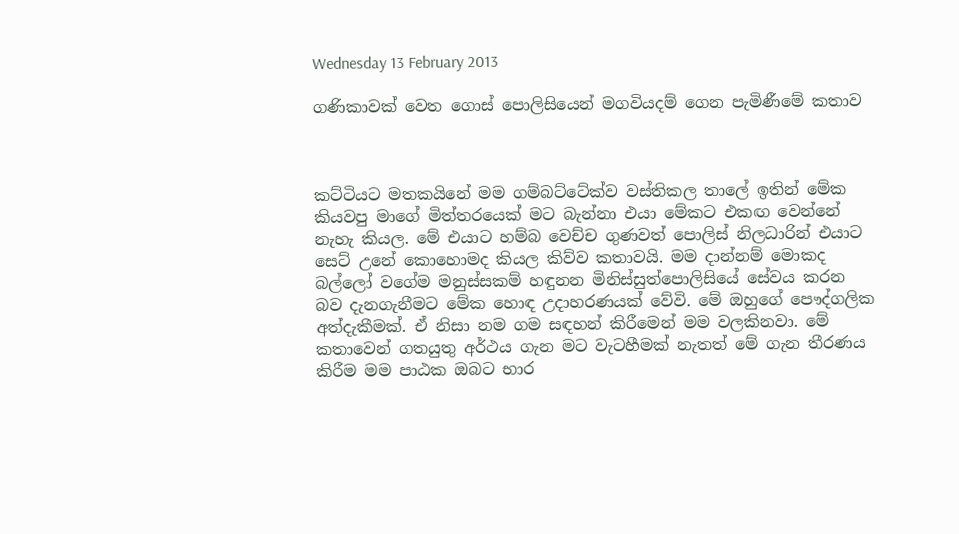Wednesday 13 February 2013

ගණිකාවක් වෙත ගොස් පොලිසියෙන් මගවියදම් ගෙන පැමිණීමේ කතාව



කට්ටියට මතකයිනේ මම ගම්බට්ටේක්ව වස්තිකල තාලේ ඉතින් මේක කියවපු මාගේ මිත්තරයෙක් මට බැන්නා එයා මේකට එකඟ වෙන්නේ නැහැ කියල. මේ එයාට හම්බ වෙච්ච ගුණවත් පොලිස් නිලධාරින් එයාට සෙට් උනේ කොහොමද කියල කිව්ව කතාවයි. මම දාන්නම් මොකද බල්ලෝ වගේම මනුස්සකම් හඳුනන මිනිස්සුත්පොලිසියේ සේවය කරන බව දැනගැනීමට මේක හොඳ උදාහරණයක් වේවි. මේ ඔහුගේ පෞද්ගලික අත්දැකීමක්. ඒ නිසා නම ගම සඳහන් කිරීමෙන් මම වලකිනවා. මේ කතාවෙන් ගතයුතු අර්ථය ගැන මට වැටහීමක් නැතත් මේ ගැන තීරණය කිරීම මම පාඨක ඔබට භාර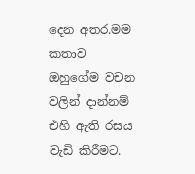දෙන අතර.මම කතාව ඔහුගේම වචන වලින් දාන්නම් එහි ඇති රසය වැඩි කිරීමට.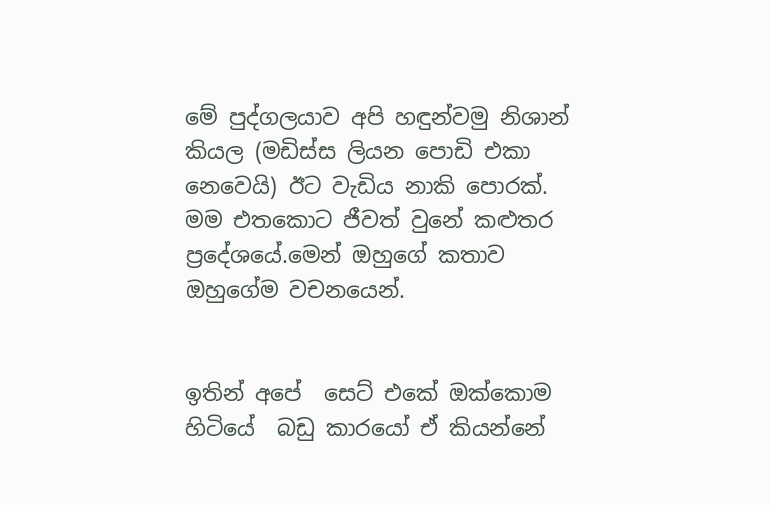මේ පුද්ගලයාව අපි හඳුන්වමු නිශාන් කියල (මඩිස්ස ලියන පොඩි එකා නෙවෙයි) ඊට වැඩිය නාකි පොරක්.
මම එතකොට ජීවත් වුනේ කළුතර ප්‍රදේශයේ.මෙන් ඔහුගේ කතාව ඔහුගේම වචනයෙන්.


ඉතින් අපේ  සෙට් එකේ ඔක්කොම හිටියේ  බඩු කාරයෝ ඒ කියන්නේ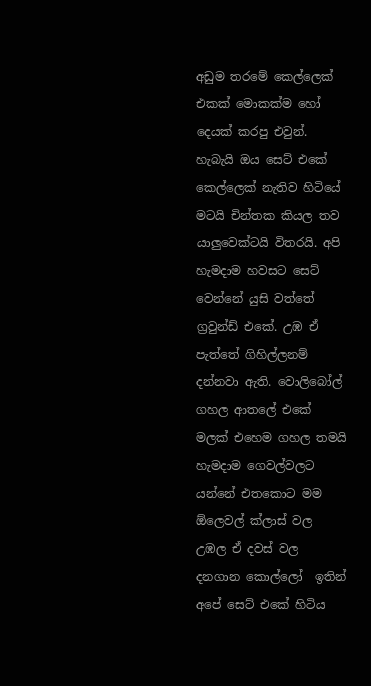අඩුම තරමේ කෙල්ලෙක් එකක් මොකක්ම හෝ දෙයක් කරපු එවුන්. හැබැයි ඔය සෙට් එකේ කෙල්ලෙක් නැතිව හිටියේ මටයි චින්තක කියල තව යාලුවෙක්ටයි විතරයි. අපි හැමදාම හවසට සෙට් වෙන්නේ යුසි වත්තේ ග්‍රවුන්ඩ් එකේ. උඹ ඒ පැත්තේ ගිහිල්ලනම් දන්නවා ඇති. වොලිබෝල් ගහල ආතලේ එකේ මලක් එහෙම ගහල තමයි හැමදාම ගෙවල්වලට යන්නේ එතකොට මම ඕලෙවල් ක්ලාස් වල උඹල ඒ දවස් වල දනගාන කොල්ලෝ  ඉතින් අපේ සෙට් එකේ හිටිය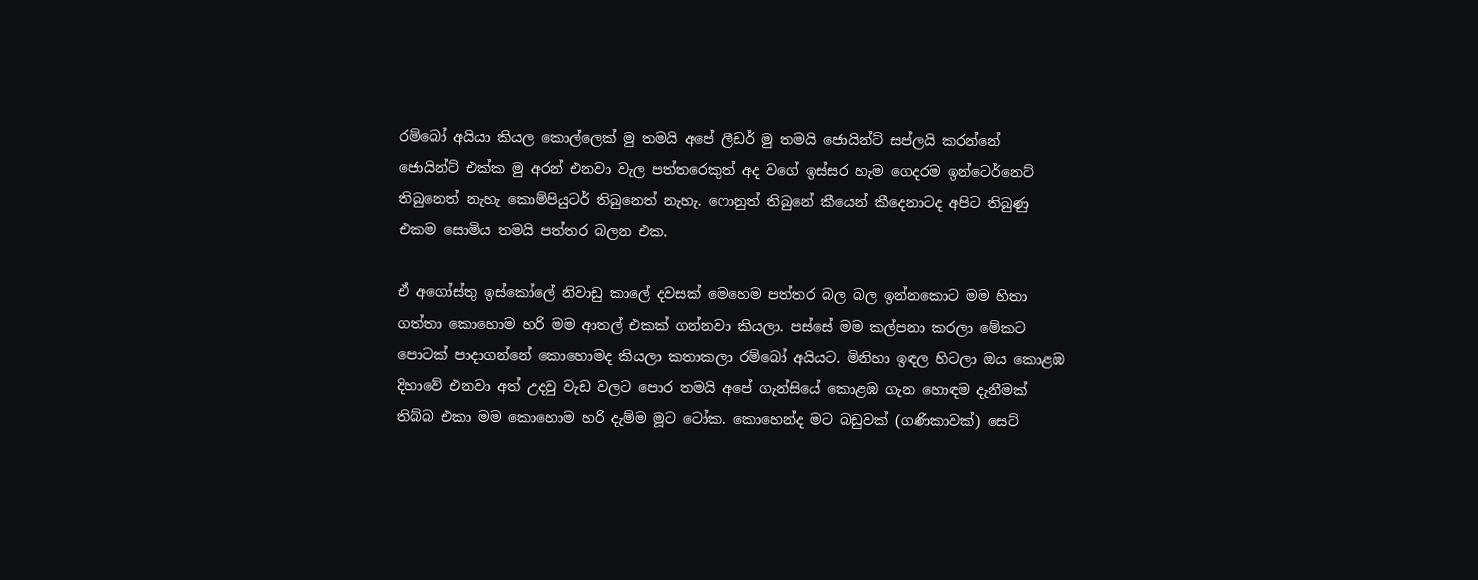රම්බෝ අයියා කියල කොල්ලෙක් මු තමයි අපේ ලීඩර් මු තමයි ජොයින්ට් සප්ලයි කරන්නේ ජොයින්ට් එක්ක මු අරන් එනවා වැල පත්තරෙකුත් අද වගේ ඉස්සර හැම ගෙදරම ඉන්ටෙර්නෙට් තිබුනෙත් නැහැ කොම්පියුටර් තිබුනෙත් නැහැ. ෆොනුත් තිබුනේ කීයෙන් කීදෙනාටද අපිට තිබුණු එකම සොමිය තමයි පත්තර බලන එක.

ඒ අගෝස්තු ඉස්කෝලේ නිවාඩු කාලේ දවසක් මෙහෙම පත්තර බල බල ඉන්නකොට මම හිතා ගත්තා කොහොම හරි මම ආතල් එකක් ගන්නවා කියලා. පස්සේ මම කල්පනා කරලා මේකට පොටක් පාදාගන්නේ කොහොමද කියලා කතාකලා රම්බෝ අයියට. මිනිහා ඉඳල හිටලා ඔය කොළඹ දිහාවේ එනවා අත් උදවු වැඩ වලට පොර තමයි අපේ ගැන්සියේ කොළඹ ගැන හොඳම දැනීමක් තිබ්බ එකා මම කොහොම හරි දැම්ම මූට ටෝක. කොහෙන්ද මට බඩුවක් (ගණිකාවක්) සෙට්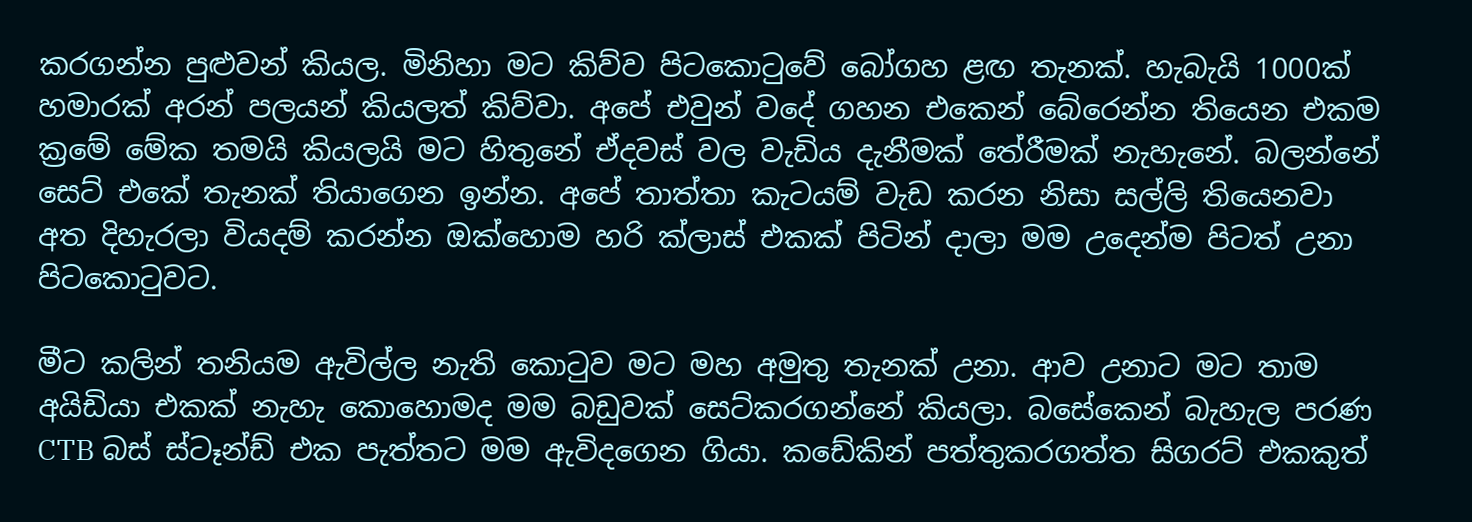කරගන්න පුළුවන් කියල. මිනිහා මට කිව්ව පිටකොටුවේ බෝගහ ළඟ තැනක්. හැබැයි 1000ක් හමාරක් අරන් පලයන් කියලත් කිව්වා. අපේ එවුන් වදේ ගහන එකෙන් බේරෙන්න තියෙන එකම ක්‍රමේ මේක තමයි කියලයි මට හිතුනේ ඒදවස් වල වැඩිය දැනීමක් තේරීමක් නැහැනේ. බලන්නේ සෙට් එකේ තැනක් තියාගෙන ඉන්න. අපේ තාත්තා කැටයම් වැඩ කරන නිසා සල්ලි තියෙනවා අත දිහැරලා වියදම් කරන්න ඔක්හොම හරි ක්ලාස් එකක් පිටින් දාලා මම උදෙන්ම පිටත් උනා පිටකොටුවට.

මීට කලින් තනියම ඇවිල්ල නැති කොටුව මට මහ අමුතු තැනක් උනා. ආව උනාට මට තාම අයිඩියා එකක් නැහැ කොහොමද මම බඩුවක් සෙට්කරගන්නේ කියලා. බසේකෙන් බැහැල පරණ CTB බස් ස්ටෑන්ඩ් එක පැත්තට මම ඇවිදගෙන ගියා. කඩේකින් පත්තුකරගත්ත සිගරට් එකකුත්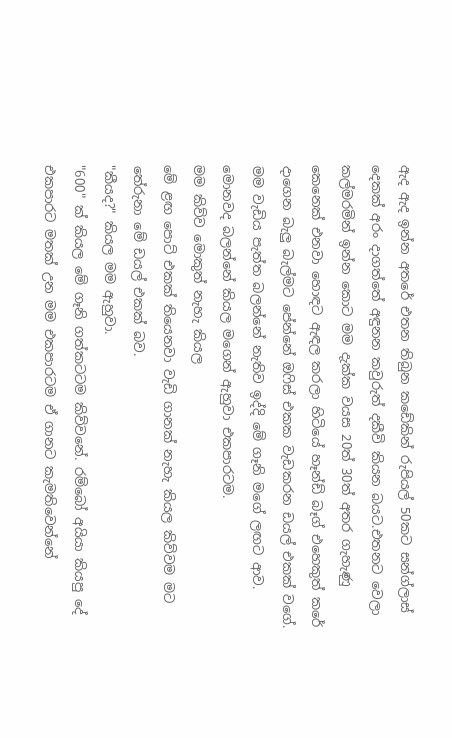ඇද ඇද ඉන්න අතරේ එතන තිබුන කඩේකින් රුපියල් 50කට සන්ග්ලාස් දෙකක් අරං දාගත්තේ අඳුනන කවුරුත් දකීවි කියන බයට.එතනට වෙලා කල්මරමින් ඉන්න කොට මම දැක්ක වයස 20ත් 30ත් අතර ගැහැණු කෙනෙක් එනවා හොඳට ඇඳල කරලා හිටියේ හෑන්ඩ් බෑග් එහෙකුත් කරේ දාගෙන බැලු බැල්මට පේන්නේ ඔෆිස් එකක වැඩකරන ඩයල් එකක් වගේ. මම වැඩිය පැත්ත බලන්නේ නැතිව ඉද්දි මේ ගෑනි මගේ ලඟට ආව.
මොනවද බලන්නේ කියල මගෙන් ඇහුවා එකපාරටම.
මම කිව්ව මොකුත් නැහැ කියල
මේ ළඟ පොට් එකක් තියෙනවා වැඩි ගානක් නැහැ කියල කිව්වම මට තේරුනා මේ ඩයල් එකක් බව.
"කීයද?" කියල මම ඇහුවා.
"600" ක් කියල මේ ගෑනි ගත්කටටම කිව්වනේ. රම්බෝ අයියා කියපු දේ එකපාරට මතක් උන මම එකපාරටම ඒ ගානට කැමතිවෙන්නේ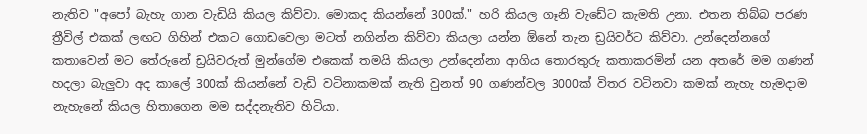නැතිව "අපෝ බැහැ ගාන වැඩියි කියල කිව්වා. මොකද කියන්නේ 300ක්." හරි කියල ගෑනි වැඩේට කැමති උනා. එතන තිබ්බ පරණ ත්‍රීවිල් එකක් ලඟට ගිහින් එකට ගොඩවෙලා මටත් නගින්න කිව්වා කියලා යන්න ඕනේ තැන ඩ්‍රයිවර්ට කිව්වා. උන්දෙන්නගේ කතාවෙන් මට තේරුනේ ඩ්‍රයිවරුත් මුන්ගේම එකෙක් තමයි කියලා උන්දෙන්නා ආගිය තොරතුරු කතාකරමින් යන අතරේ මම ගණන් හදලා බැලුවා අද කාලේ 300ක් කියන්නේ වැඩි වටිනාකමක් නැති වුනත් 90 ගණන්වල 3000ක් විතර වටිනවා කමක් නැහැ හැමදාම නැහැනේ කියල හිතාගෙන මම සද්දනැතිව හිටියා.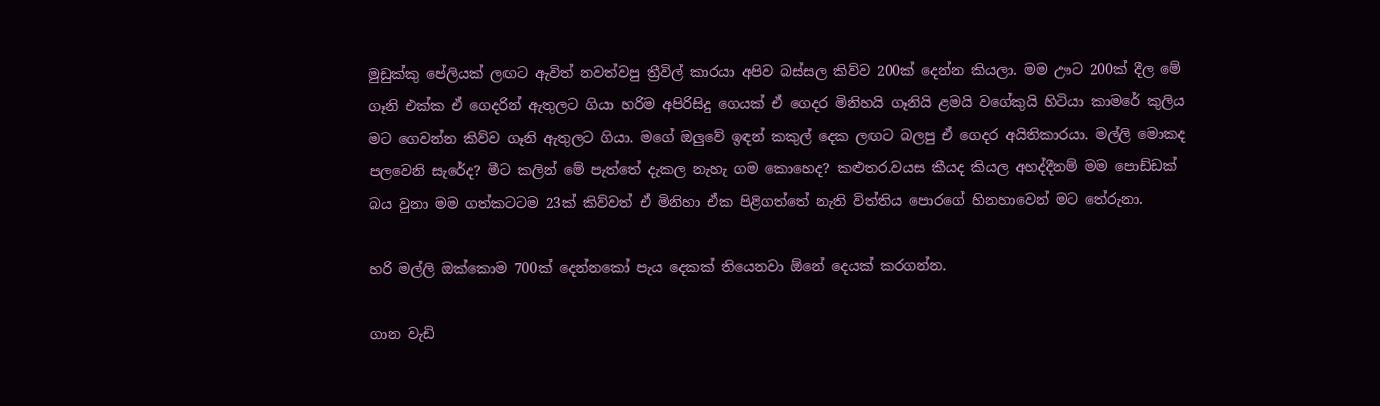මුඩුක්කු පේලියක් ලඟට ඇවිත් නවත්වපු ත්‍රීවිල් කාරයා අපිව බස්සල කිව්ව 200ක් දෙන්න කියලා. මම ඌට 200ක් දීල මේ ගෑනි එක්ක ඒ ගෙදරින් ඇතුලට ගියා හරිම අපිරිසිදු ගෙයක් ඒ ගෙදර මිනිහයි ගෑනියි ළමයි වගේකුයි හිටියා කාමරේ කුලිය මට ගෙවන්න කිව්ව ගෑනි ඇතුලට ගියා. මගේ ඔලුවේ ඉඳන් කකුල් දෙක ලඟට බලපු ඒ ගෙදර අයිතිකාරයා. මල්ලි මොකද පලවෙනි සැරේද? මීට කලින් මේ පැත්තේ දැකල නැහැ ගම කොහෙද? කළුතර.වයස කීයද කියල අහද්දීනම් මම පොඩ්ඩක් බය වුනා මම ගත්කටටම 23ක් කිව්වත් ඒ මිනිහා ඒක පිළිගත්තේ නැති විත්තිය පොරගේ හිනහාවෙන් මට තේරුනා.

හරි මල්ලි ඔක්කොම 700ක් දෙන්නකෝ පැය දෙකක් තියෙනවා ඕනේ දෙයක් කරගන්න.

ගාන වැඩි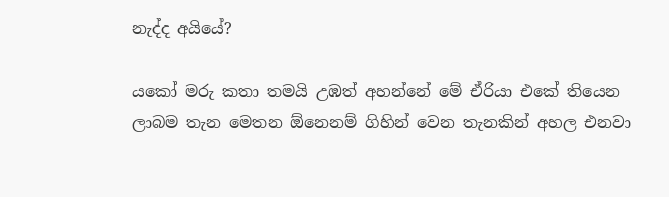නැද්ද අයියේ?

යකෝ මරු කතා තමයි උඹත් අහන්නේ මේ ඒරියා එකේ තියෙන ලාබම තැන මෙතන ඕනෙනම් ගිහින් වෙන තැනකින් අහල එනවා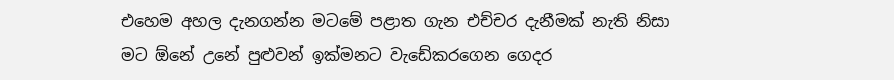එහෙම අහල දැනගන්න මටමේ පළාත ගැන එච්චර දැනීමක් නැති නිසා මට ඕනේ උනේ පුළුවන් ඉක්මනට වැඩේකරගෙන ගෙදර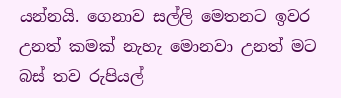යන්නයි. ගෙනාව සල්ලි මෙතනට ඉවර උනත් කමක් නැහැ මොනවා උනත් මට බස් තව රුපියල්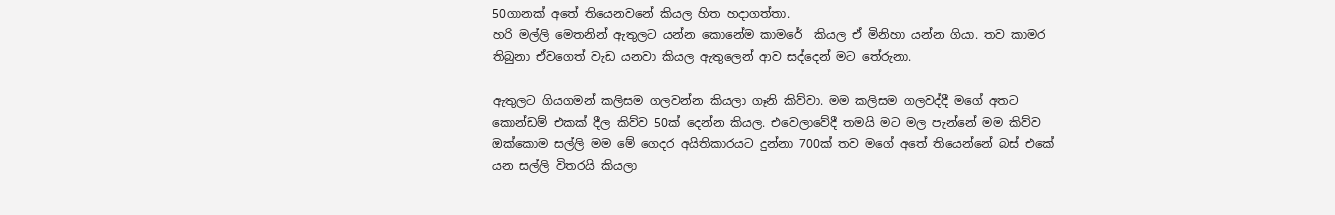50ගානක් අතේ තියෙනවනේ කියල හිත හදාගත්තා.
හරි මල්ලි මෙතනින් ඇතුලට යන්න කොනේම කාමරේ  කියල ඒ මිනිහා යන්න ගියා. තව කාමර තිබුනා ඒවගෙත් වැඩ යනවා කියල ඇතුලෙන් ආව සද්දෙන් මට තේරුනා.

ඇතුලට ගියගමන් කලිසම ගලවන්න කියලා ගෑනි කිව්වා. මම කලිසම ගලවද්දී මගේ අතට කොන්ඩම් එකක් දීල කිව්ව 50ක් දෙන්න කියල. එවෙලාවේදී තමයි මට මල පැන්නේ මම කිව්ව ඔක්කොම සල්ලි මම මේ ගෙදර අයිතිකාරයට දුන්නා 700ක් තව මගේ අතේ තියෙන්නේ බස් එකේ යන සල්ලි විතරයි කියලා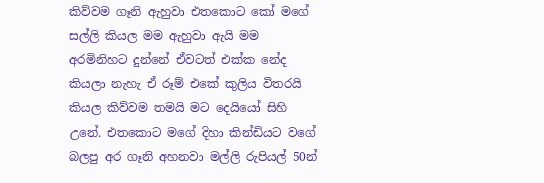කිව්වම ගෑනි ඇහුවා එතකොට කෝ මගේ සල්ලි කියල මම ඇහුවා ඇයි මම අරමිනිහට දුන්නේ ඒවටත් එක්ක නේද කියලා නැහැ ඒ රූම් එකේ කුලිය විතරයි කියල කිව්වම තමයි මට දෙයියෝ සිහි උනේ. එතකොට මගේ දිහා කින්ඩියට වගේ බලපු අර ගෑනි අහනවා මල්ලි රුපියල් 50න්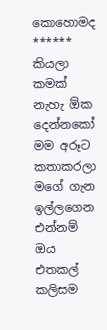කොහොමද ****** කියලා කමක් නැහැ ඕක දෙන්නකෝ මම අරූට කතාකරලා මගේ ගැන ඉල්ලගෙන එන්නම් ඔය එතකල් කලිසම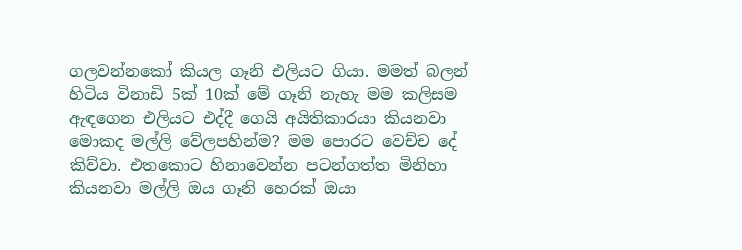ගලවන්නකෝ කියල ගෑනි එලියට ගියා. මමත් බලන් හිටිය විනාඩි 5ක් 10ක් මේ ගෑනි නැහැ මම කලිසම ඇඳගෙන එලියට එද්දී ගෙයි අයිතිකාරයා කියනවා මොකද මල්ලි වේලපහින්ම? මම පොරට වෙච්ච දේ කිව්වා. එතකොට හිනාවෙන්න පටන්ගත්ත මිනිහා කියනවා මල්ලි ඔය ගෑනි හෙරක් ඔයා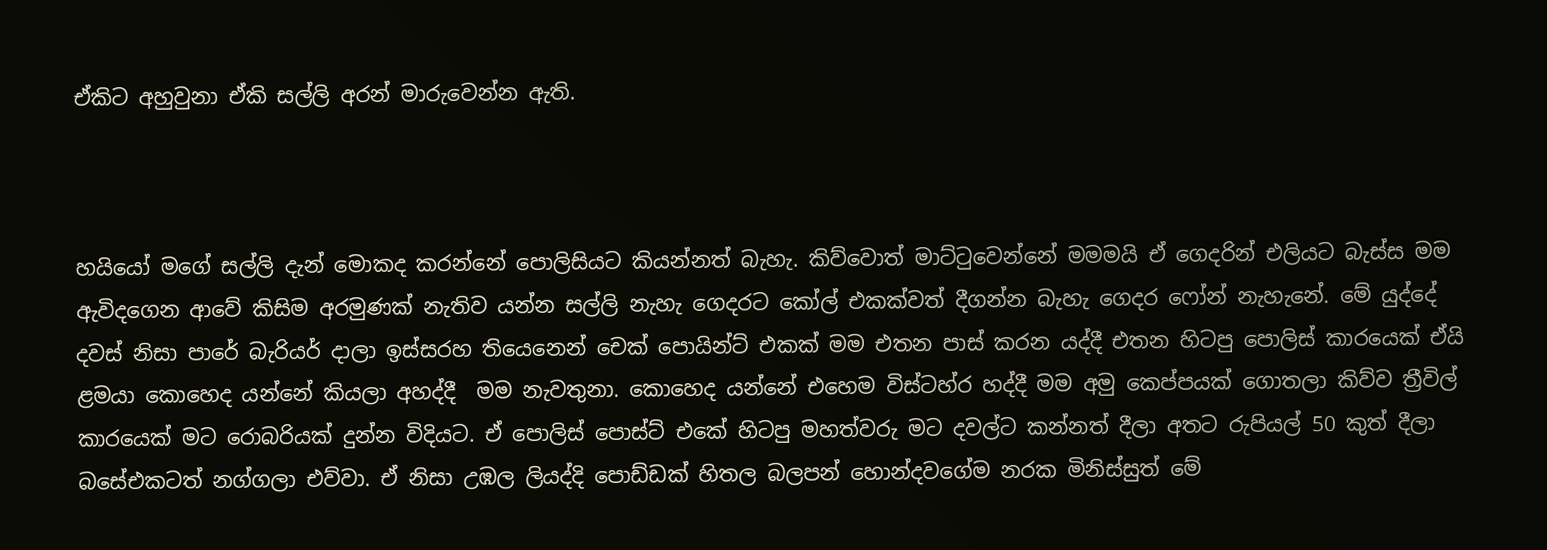ඒකිට අහුවුනා ඒකි සල්ලි අරන් මාරුවෙන්න ඇති.



හයියෝ මගේ සල්ලි දැන් මොකද කරන්නේ පොලිසියට කියන්නත් බැහැ. කිව්වොත් මාට්ටුවෙන්නේ මමමයි ඒ ගෙදරින් එලියට බැස්ස මම ඇවිදගෙන ආවේ කිසිම අරමුණක් නැතිව යන්න සල්ලි නැහැ ගෙදරට කෝල් එකක්වත් දීගන්න බැහැ ගෙදර ෆෝන් නැහැනේ. මේ යුද්දේ දවස් නිසා පාරේ බැරියර් දාලා ඉස්සරහ තියෙනෙන් චෙක් පොයින්ට් එකක් මම එතන පාස් කරන යද්දී එතන හිටපු පොලිස් කාරයෙක් ඒයි ළමයා කොහෙද යන්නේ කියලා අහද්දී  මම නැවතුනා. කොහෙද යන්නේ එහෙම විස්ටහ්ර හද්දී මම අමු කෙප්පයක් ගොතලා කිව්ව ත්‍රීවිල් කාරයෙක් මට රොබරියක් දුන්න විදියට. ඒ පොලිස් පොස්ට් එකේ හිටපු මහත්වරු මට දවල්ට කන්නත් දීලා අතට රුපියල් 50 කුත් දීලා බසේඑකටත් නග්ගලා එව්වා. ඒ නිසා උඹල ලියද්දි පොඩ්ඩක් හිතල බලපන් හොන්දවගේම නරක මිනිස්සුත් මේ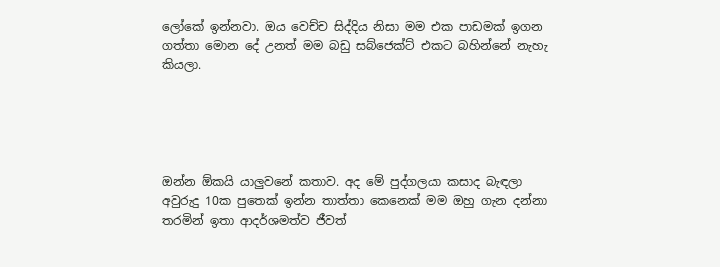ලෝකේ ඉන්නවා. ඔය වෙච්ච සිද්දිය නිසා මම එක පාඩමක් ඉගන ගත්තා මොන දේ උනත් මම බඩු සබ්ජෙක්ට් එකට බහින්නේ නැහැ කියලා.





ඔන්න ඕකයි යාලුවනේ කතාව. අද මේ පුද්ගලයා කසාද බැඳලා අවුරුදු 10ක පුතෙක් ඉන්න තාත්තා කෙනෙක් මම ඔහු ගැන දන්නා තරමින් ඉතා ආදර්ශමත්ව ජීවත්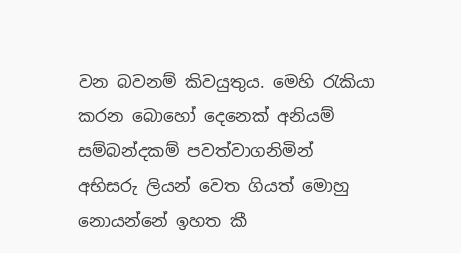වන බවනම් කිවයුතුය. මෙහි රැකියා කරන බොහෝ දෙනෙක් අනියම් සම්බන්දකම් පවත්වාගනිමින් අභිසරු ලියන් වෙත ගියත් මොහු නොයන්නේ ඉහත කී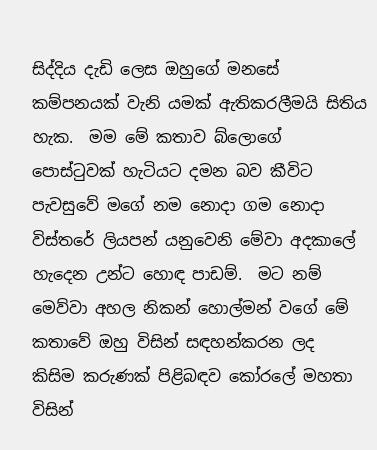සිද්දිය දැඩි ලෙස ඔහුගේ මනසේ කම්පනයක් වැනි යමක් ඇතිකරලීමයි සිතිය හැක.  මම මේ කතාව බ්ලොගේ පොස්ටුවක් හැටියට දමන බව කීවිට පැවසුවේ මගේ නම නොදා ගම නොදා විස්තරේ ලියපන් යනුවෙනි මේවා අදකාලේ හැදෙන උන්ට හොඳ පාඩම්.  මට නම් මෙව්වා අහල නිකන් හොල්මන් වගේ මේ කතාවේ ඔහු විසින් සඳහන්කරන ලද  කිසිම කරුණක් පිළිබඳව කෝරලේ මහතා විසින්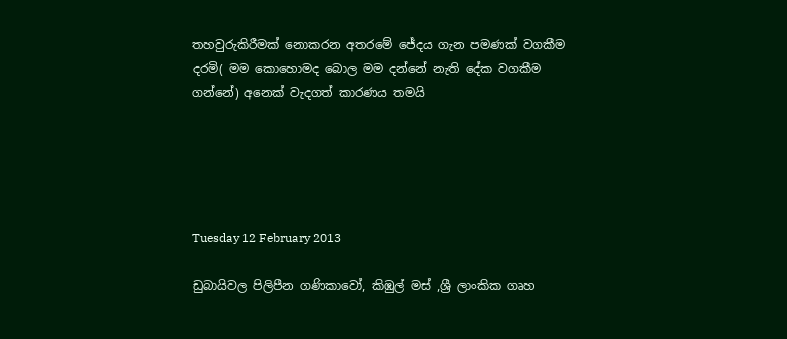තහවුරුකිරීමක් නොකරන අතරමේ ජේදය ගැන පමණක් වගකීම දරමි( මම කොහොමද බොල මම දන්නේ නැති දේක වගකීම ගන්නේ) අනෙක් වැදගත් කාරණය තමයි





Tuesday 12 February 2013

ඩුබායිවල පිලිපීන ගණිකාවෝ, කිඹුල් මස් ,ශ්‍රී ලාංකික ගෘහ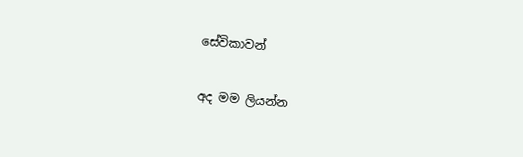සේවිකාවන්

අද මම ලියන්න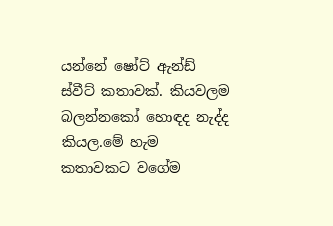යන්නේ ෂෝට් ඇන්ඩ් ස්වීට් කතාවක්. කියවලම බලන්නකෝ හොඳද නැද්ද කියල.මේ හැම කතාවකට වගේම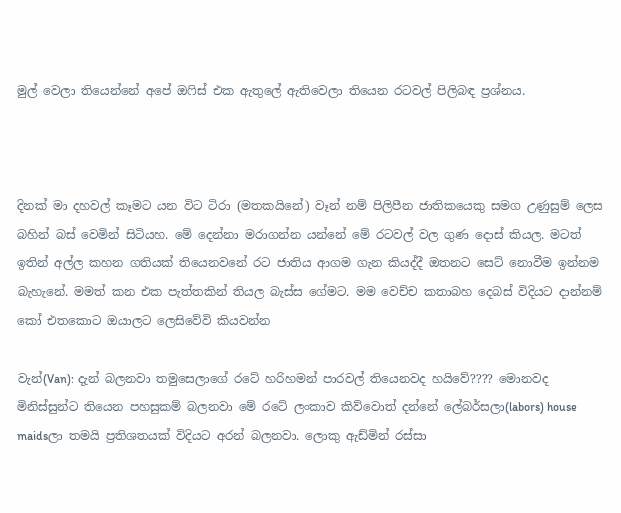මුල් වෙලා තියෙන්නේ අපේ ඔෆිස් එක ඇතුලේ ඇතිවෙලා තියෙන රටවල් පිලිබඳ ප්‍රශ්නය.



දිනක් මා දහවල් කෑමට යන විට ටිරා (මතකයිනේ) වෑන් නම් පිලිපීන ජාතිකයෙකු සමග උණුසුම් ලෙස බහින් බස් වෙමින් සිටියහ. මේ දෙන්නා මරාගන්න යන්නේ මේ රටවල් වල ගුණ දොස් කියල. මටත් ඉතින් අල්ල කහන ගතියක් තියෙනවනේ රට ජාතිය ආගම ගැන කියද්දී ඔතනට සෙට් නොවීම ඉන්නම බැහැනේ. මමත් කන එක පැත්තකින් තියල බැස්ස ගේමට. මම වෙච්ච කතාබහ දෙබස් විදියට දාන්නම් කෝ එතකොට ඔයාලට ලෙසිවේවි කියවන්න

වැන්(Van): දැන් බලනවා තමුසෙලාගේ රටේ හරිහමන් පාරවල් තියෙනවද හයිවේ???? මොනවද මිනිස්සුන්ට තියෙන පහසුකම් බලනවා මේ රටේ ලංකාව කිව්වොත් දන්නේ ලේබර්සලා(labors) house maidsලා තමයි ප්‍රතිශතයක් විදියට අරන් බලනවා. ලොකු ඇඩ්මින් රස්සා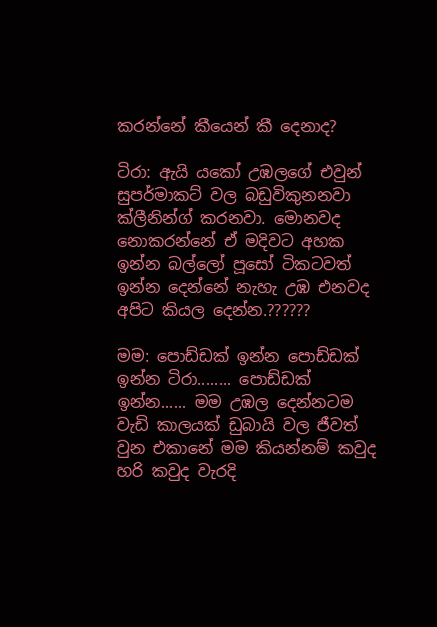කරන්නේ කීයෙන් කී දෙනාද?

ටිරා: ඇයි යකෝ උඹලගේ එවුන් සුපර්මාකට් වල බඩුවිකුනනවා ක්ලීනින්ග් කරනවා. මොනවද නොකරන්නේ ඒ මදිවට අහක ඉන්න බල්ලෝ පූසෝ ටිකටවත් ඉන්න දෙන්නේ නැහැ උඹ එනවද අපිට කියල දෙන්න.??????

මම: පොඩ්ඩක් ඉන්න පොඩ්ඩක් ඉන්න ටිරා........ පොඩ්ඩක් ඉන්න...... මම උඹල දෙන්නටම වැඩි කාලයක් ඩුබායි වල ජීවත් වුන එකානේ මම කියන්නම් කවුද හරි කවුද වැරදි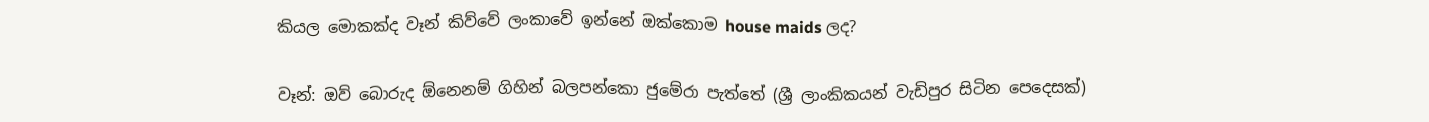කියල මොකක්ද වෑන් කිව්වේ ලංකාවේ ඉන්නේ ඔක්කොම house maids ලද?

වෑන්: ඔව් බොරුද ඕනෙනම් ගිහින් බලපන්කො ජුමේරා පැත්තේ (ශ්‍රී ලාංකිකයන් වැඩිපුර සිටින පෙදෙසක්)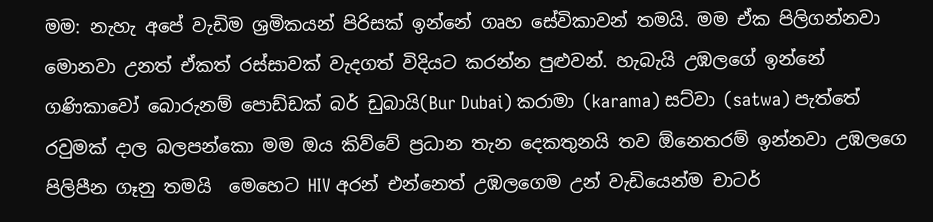මම: නැහැ අපේ වැඩිම ශ්‍රමිකයන් පිරිසක් ඉන්නේ ගෘහ සේවිකාවන් තමයි. මම ඒක පිලිගන්නවා මොනවා උනත් ඒකත් රස්සාවක් වැදගත් විදියට කරන්න පුළුවන්. හැබැයි උඹලගේ ඉන්නේ ගණිකාවෝ බොරුනම් පොඩ්ඩක් බර් ඩුබායි(Bur Dubai) කරාමා (karama) සට්වා (satwa) පැත්තේ රවුමක් දාල බලපන්කො මම ඔය කිව්වේ ප්‍රධාන තැන දෙකතුනයි තව ඕනෙතරම් ඉන්නවා උඹලගෙ පිලිපීන ගෑනු තමයි  මෙහෙට HIV අරන් එන්නෙත් උඹලගෙම උන් වැඩියෙන්ම චාටර්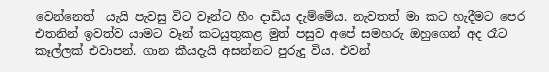වෙන්නෙත්  යැයි පැවසු විට වෑන්ට හීං දාඩිය දැම්මේය. නැවතත් මා කට හැදීමට පෙර එතනින් ඉවත්ව යාමට වෑන් කටයුතුකළ මුත් පසුව අපේ සමහරු ඔහුගෙන් අද රෑට කෑල්ලක් එවාපන්. ගාන කීයදැයි අසන්නට පුරුදු විය. එවන්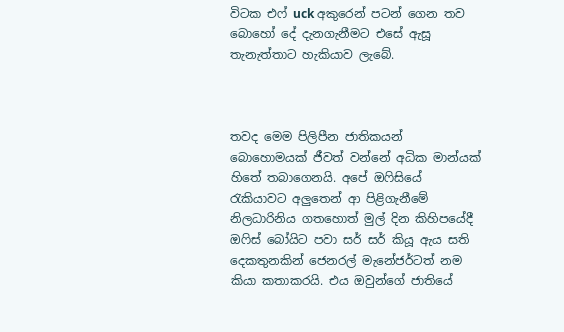විටක එෆ් uck අකුරෙන් පටන් ගෙන තව බොහෝ දේ දැනගැනීමට එසේ ඇසූ තැනැත්තාට හැකියාව ලැබේ.



තවද මෙම පිලිපීන ජාතිකයන් බොහොමයක් ජීවත් වන්නේ අධික මාන්යක් හිතේ තබාගෙනයි. අපේ ඔෆිසියේ රැකියාවට අලුතෙන් ආ පිළිගැනීමේ නිලධාරිනිය ගතහොත් මුල් දින කිහිපයේදී ඔෆිස් බෝයිට පවා සර් සර් කියූ ඇය සති දෙකතුනකින් ජෙනරල් මැනේජර්ටත් නම කියා කතාකරයි. එය ඔවුන්ගේ ජාතියේ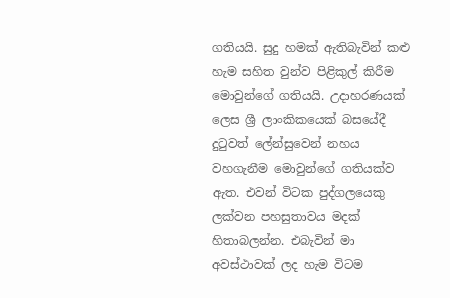ගතියයි. සුදු හමක් ඇතිබැවින් කළු හැම සහිත වුන්ව පිළිකුල් කිරීම මොවුන්ගේ ගතියයි. උදාහරණයක් ලෙස ශ්‍රී ලාංකිකයෙක් බසයේදී දුටුවත් ලේන්සුවෙන් නහය වහගැනීම මොවුන්ගේ ගතියක්ව ඇත. එවන් විටක පුද්ගලයෙකු ලක්වන පහසුතාවය මදක් හිතාබලන්න. එබැවින් මා අවස්ථාවක් ලද හැම විටම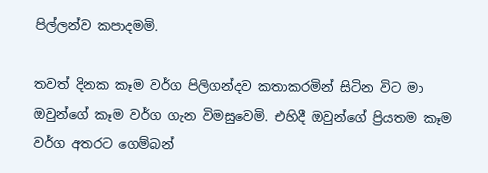පිල්ලන්ව කපාදමමි.

තවත් දිනක කෑම වර්ග පිලිගන්දව කතාකරමින් සිටින විට මා ඔවුන්ගේ කෑම වර්ග ගැන විමසුවෙමි. එහිදී ඔවුන්ගේ ප්‍රියතම කෑම වර්ග අතරට ගෙම්බන්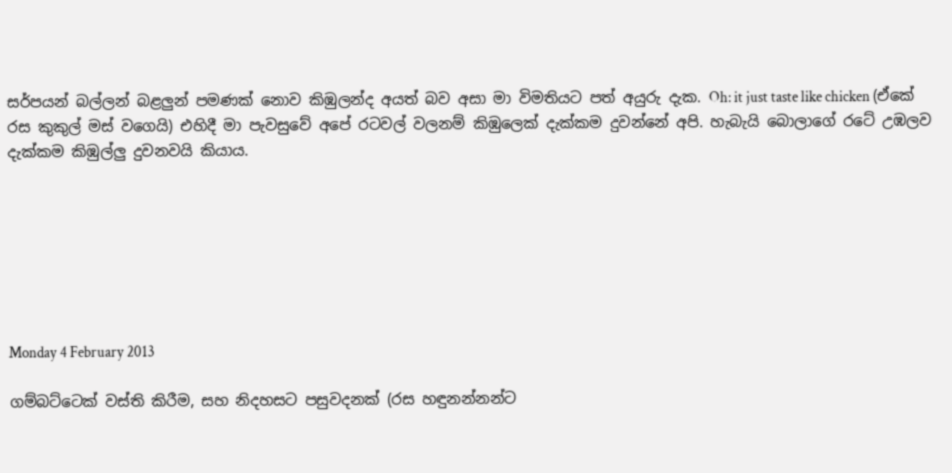සර්පයන් බල්ලන් බළලුන් පමණක් නොව කිඹුලන්ද අයත් බව අසා මා විමතියට පත් අයුරු දැක. Oh: it just taste like chicken (ඒකේ රස කුකුල් මස් වගෙයි) එහිදී මා පැවසුවේ අපේ රටවල් වලනම් කිඹුලෙක් දැක්කම දුවන්නේ අපි. හැබැයි බොලාගේ රටේ උඹලව දැක්කම කිඹුල්ලු දුවනවයි කියාය.







Monday 4 February 2013

ගම්බට්ටෙක් වස්ති කිරීම, සහ නිදහසට පසුවදනක් (රස හඳුනන්නන්ට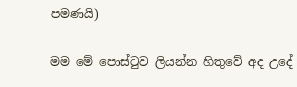පමණයි)

මම මේ පොස්ටුව ලියන්න හිතුවේ අද උදේ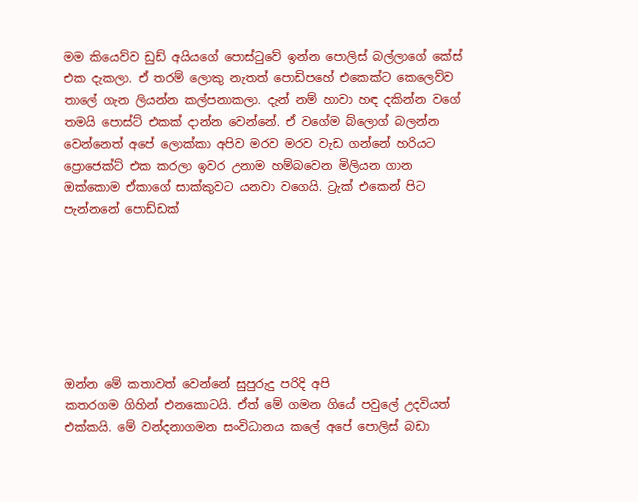මම කියෙව්ව ඩුඩ් අයියගේ පොස්ටුවේ ඉන්න පොලිස් බල්ලාගේ කේස් එක දැකලා. ඒ තරම් ලොකු නැතත් පොඩිපහේ එකෙක්ට කෙලෙව්ව තාලේ ගැන ලියන්න කල්පනාකලා. දැන් නම් හාවා හඳ දකින්න වගේ තමයි පොස්ට් එකක් දාන්න වෙන්නේ. ඒ වගේම බ්ලොග් බලන්න වෙන්නෙත් අපේ ලොක්කා අපිව මරව මරව වැඩ ගන්නේ හරියට ප්‍රොජෙක්ට් එක කරලා ඉවර උනාම හම්බවෙන මිලියන ගාන ඔක්කොම ඒකාගේ සාක්කුවට යනවා වගෙයි. ට්‍රැක් එකෙන් පිට පැන්නනේ පොඩ්ඩක්







ඔන්න මේ කතාවත් වෙන්නේ සුපුරුදු පරිදි අපි
කතරගම ගිහින් එනකොටයි. ඒත් මේ ගමන ගියේ පවුලේ උදවියත් එක්කයි. මේ වන්දනාගමන සංවිධානය කලේ අපේ පොලිස් බඩා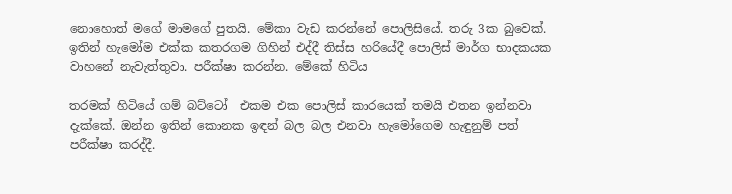නොහොත් මගේ මාමගේ පුතයි. මේකා වැඩ කරන්නේ පොලිසියේ. තරු 3ක බුවෙක්. ඉතින් හැමෝම එක්ක කතරගම ගිහින් එද්දී තිස්ස හරියේදී පොලිස් මාර්ග භාදකයක වාහනේ නැවැත්තුවා. පරීක්ෂා කරන්න. මේකේ හිටිය

තරමක් හිටියේ ගම් බට්ටෝ  එකම එක පොලිස් කාරයෙක් තමයි එතන ඉන්නවා දැක්කේ. ඔන්න ඉතින් කොනක ඉඳන් බල බල එනවා හැමෝගෙම හැඳුනුම් පත් පරීක්ෂා කරද්දී.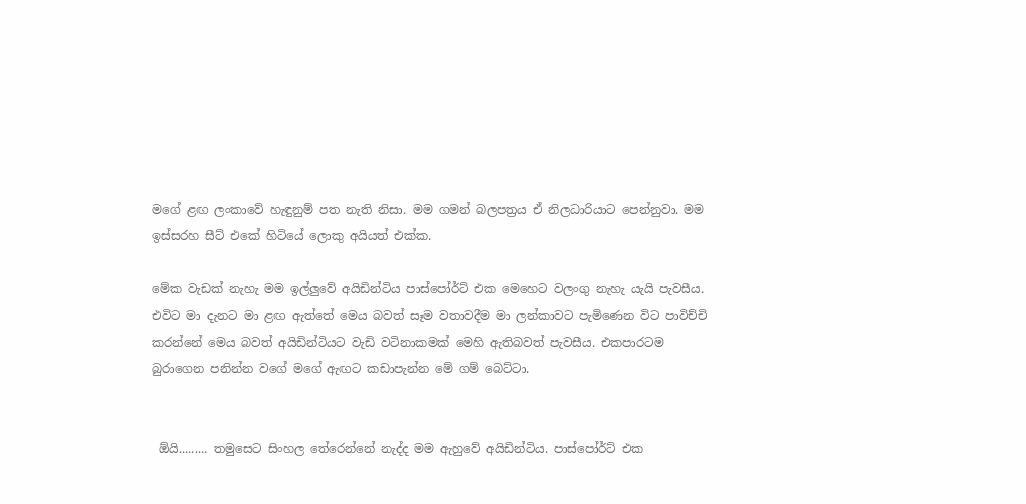මගේ ළඟ ලංකාවේ හැඳුනුම් පත නැති නිසා. මම ගමන් බලපත්‍රය ඒ නිලධාරියාට පෙන්නුවා. මම ඉස්සරහ සීට් එකේ හිටියේ ලොකු අයියත් එක්ක.

මේක වැඩක් නැහැ මම ඉල්ලුවේ අයිඩින්ටිය පාස්පෝර්ට් එක මෙහෙට වලංගු නැහැ යැයි පැවසීය. එවිට මා දැනට මා ළඟ ඇත්තේ මෙය බවත් සෑම වතාවදීම මා ලන්කාවට පැමිණෙන විට පාවිච්චි කරන්නේ මෙය බවත් අයිඩින්ටියට වැඩි වටිනාකමක් මෙහි ඇතිබවත් පැවසීය. එකපාරටම බුරාගෙන පනින්න වගේ මගේ ඇඟට කඩාපැන්න මේ ගම් බෙට්ටා.


 ඕයි......... තමුසෙට සිංහල තේරෙන්නේ නැද්ද මම ඇහුවේ අයිඩින්ටිය. පාස්පෝර්ට් එක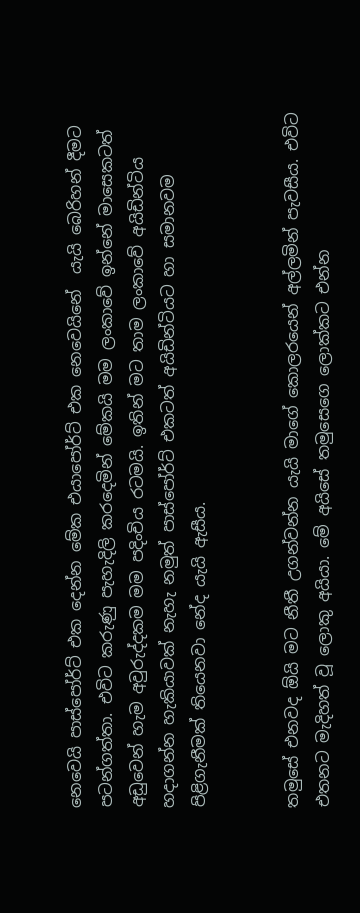නෙවෙයි පාස්පෝර්ට් එක දෙන්න මේක එයාපෝර්ට් එක නෙවෙයිනේ  යැයි බෙරිහන් දීමට පටන්ගත්තා. එවිට කරුණු පැහැදිලි කරදෙමින් මේකයි මම ලංකාවේ ඉන්නේ මාසෙකටත් අඩුවෙන් හැම අවුරුද්දකම මම පදිංචිය රටමයි. ඉතින් මට තාම ලංකාවේ අයිඩින්ටිය හදාගන්න හැකියාවක් නැහැ නමුත් පාස්පෝර්ට් එකටත් අයිඩින්ටියට හා සමානවම පිළිගැනීමක් තියෙනවා නේද යැයි ඇසීය.


තමුසේ එනවද ඕයි මට නීතී උගන්වන්න යැයි මාගේ කොලරයෙන් අල්ලමින් පැවසීය. එවිට එතනට මැදිහත් වූ ලොකු අයියා. මේ අයිසේ තමුසෙගෙ ලොක්කට එන්න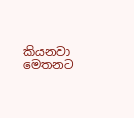කියනවා මෙතනට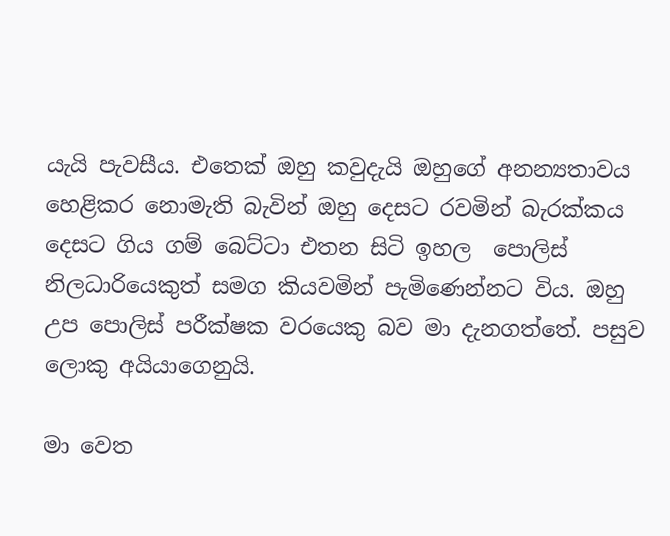යැයි පැවසීය. එතෙක් ඔහු කවුදැයි ඔහුගේ අනන්‍යතාවය හෙළිකර නොමැති බැවින් ඔහු දෙසට රවමින් බැරක්කය දෙසට ගිය ගම් බෙට්ටා එතන සිටි ඉහල  පොලිස් නිලධාරියෙකුත් සමග කියවමින් පැමිණෙන්නට විය. ඔහු උප පොලිස් පරීක්ෂක වරයෙකු බව මා දැනගත්තේ. පසුව ලොකු අයියාගෙනුයි.

මා වෙත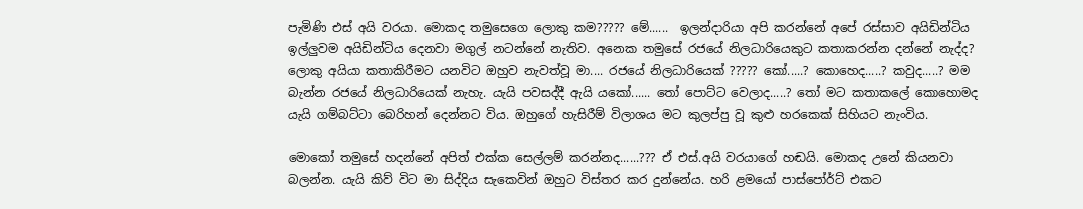පැමිණි එස් අයි වරයා. මොකද තමුසෙගෙ ලොකු කම????? මේ......  ඉලන්දාරියා අපි කරන්නේ අපේ රස්සාව අයිඩින්ටිය ඉල්ලුවම අයිඩින්ටිය දෙනවා මගුල් නටන්නේ නැතිව. අනෙක තමුසේ රජයේ නිලධාරියෙකුට කතාකරන්න දන්නේ නැද්ද? ලොකු අයියා කතාකිරීමට යනවිට ඔහුව නැවත්වූ මා.... රජයේ නිලධාරියෙක් ????? කෝ.....? කොහෙද.....? කවුද.....? මම බැන්න රජයේ නිලධාරියෙක් නැහැ. යැයි පවසද්දී ඇයි යකෝ...... තෝ පොට්ට වෙලාද.....? තෝ මට කතාකලේ කොහොමද යැයි ගම්බට්ටා බෙරිහන් දෙන්නට විය. ඔහුගේ හැසිරීම් විලාශය මට කුලප්පු වූ කුළු හරකෙක් සිහියට නැංවිය.

මොකෝ තමුසේ හදන්නේ අපිත් එක්ක සෙල්ලම් කරන්නද......??? ඒ එස්.අයි වරයාගේ හඬයි. මොකද උනේ කියනවා බලන්න. යැයි කිව් විට මා සිද්දිය සැකෙවින් ඔහුට විස්තර කර දුන්නේය. හරි ළමයෝ පාස්පෝර්ට් එකට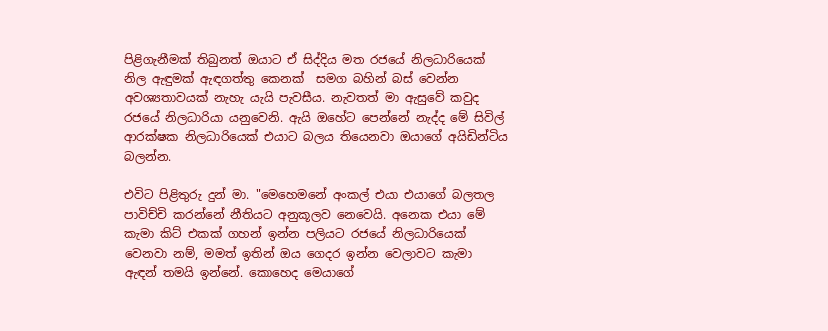පිළිගැනීමක් තිබුනත් ඔයාට ඒ සිද්දිය මත රජයේ නිලධාරියෙක් නිල ඇඳුමක් ඇඳගත්තු කෙනක්  සමග බහින් බස් වෙන්න අවශ්‍යතාවයක් නැහැ යැයි පැවසීය. නැවතත් මා ඇසුවේ කවුද රජයේ නිලධාරියා යනුවෙනි. ඇයි ඔහේට පෙන්නේ නැද්ද මේ සිවිල් ආරක්ෂක නිලධාරියෙක් එයාට බලය තියෙනවා ඔයාගේ අයිඩින්ටිය බලන්න.

එවිට පිළිතුරු දුන් මා. "මෙහෙමනේ අංකල් එයා එයාගේ බලතල පාවිච්චි කරන්නේ නීතියට අනුකූලව නෙවෙයි. අනෙක එයා මේ කැමා කිට් එකක් ගහන් ඉන්න පලියට රජයේ නිලධාරියෙක් වෙනවා නම්, මමත් ඉතින් ඔය ගෙදර ඉන්න වෙලාවට කැමා ඇඳන් තමයි ඉන්නේ. කොහෙද මෙයාගේ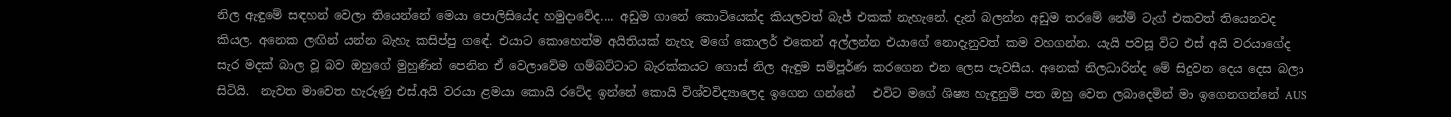නිල ඇඳුමේ සඳහන් වෙලා තියෙන්නේ මෙයා පොලිසියේද හමුදාවේද.... අඩුම ගානේ කොටියෙක්ද කියලවත් බැජ් එකක් නැහැනේ. දැන් බලන්න අඩුම තරමේ නේම් ටැග් එකවත් තියෙනවද කියල. අනෙක ලඟින් යන්න බැහැ කසිප්පු ගඳේ. එයාට කොහෙත්ම අයිතියක් නැහැ මගේ කොලර් එකෙන් අල්ලන්න එයාගේ නොදැනුවත් කම වහගන්න. යැයි පවසූ විට එස් අයි වරයාගේද සැර මදක් බාල වූ බව ඔහුගේ මුහුණින් පෙනින ඒ වෙලාවේම ගම්බට්ටාට බැරක්කයට ගොස් නිල ඇඳුම සම්පූර්ණ කරගෙන එන ලෙස පැවසීය. අනෙක් නිලධාරින්ද මේ සිදුවන දෙය දෙස බලා සිටියි.  නැවත මාවෙත හැරුණු එස්.අයි වරයා ළමයා කොයි රටේද ඉන්නේ කොයි විශ්වවිද්‍යාලෙද ඉගෙන ගන්නේ   එවිට මගේ ශිෂ්‍ය හැඳුනුම් පත ඔහු වෙත ලබාදෙමින් මා ඉගෙනගන්නේ AUS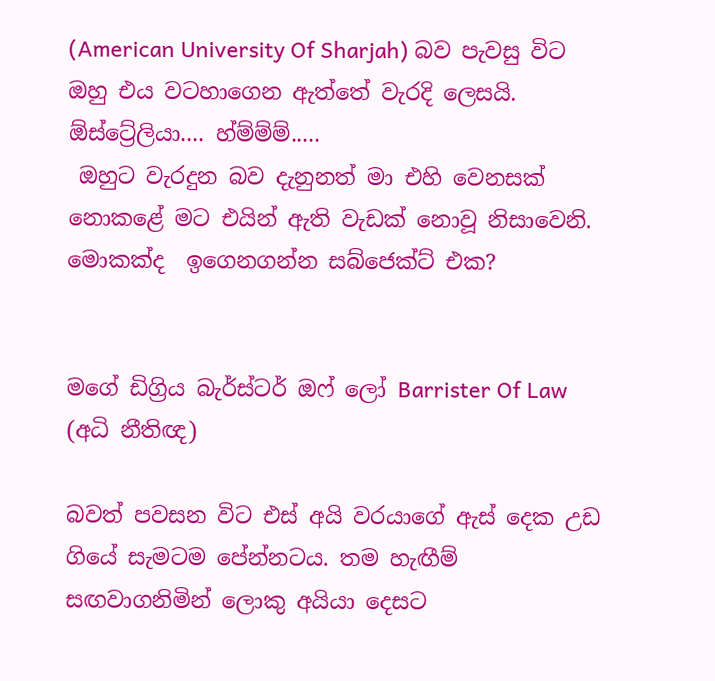(American University Of Sharjah) බව පැවසු විට ඔහු එය වටහාගෙන ඇත්තේ වැරදි ලෙසයි. ඕස්ට්‍රේලියා.... හ්ම්ම්ම්.....
 ඔහුට වැරදුන බව දැනුනත් මා එහි වෙනසක් නොකළේ මට එයින් ඇති වැඩක් නොවූ නිසාවෙනි. මොකක්ද  ඉගෙනගන්න සබ්ජෙක්ට් එක?


මගේ ඩිග්‍රිය බැර්ස්ටර් ඔෆ් ලෝ Barrister Of Law (අධි නීතිඥ)

බවත් පවසන විට එස් අයි වරයාගේ ඇස් දෙක උඩ ගියේ සැමටම පේන්නටය. තම හැඟීම් සඟවාගනිමින් ලොකු අයියා දෙසට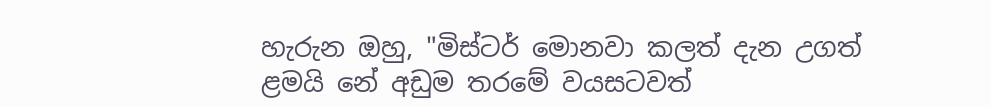හැරුන ඔහු, "මිස්ටර් මොනවා කලත් දැන උගත් ළමයි නේ අඩුම තරමේ වයසටවත්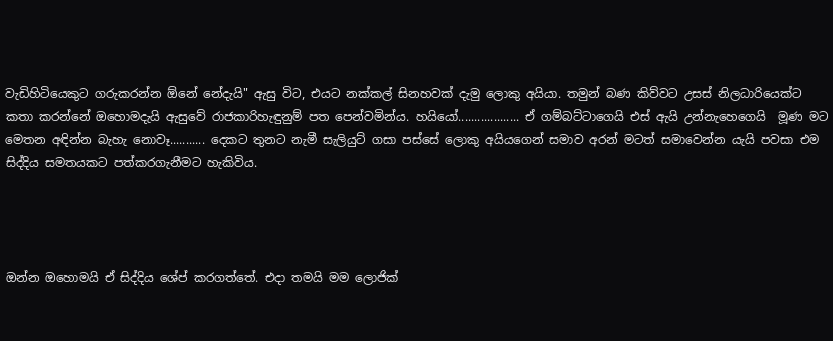වැඩිහිටියෙකුට ගරුකරන්න ඕනේ නේදැයි" ඇසු විට, එයට නක්කල් සිනහවක් දැමු ලොකු අයියා. තමුන් බණ කිව්වට උසස් නිලධාරියෙක්ට කතා කරන්නේ ඔහොමදැයි ඇසුවේ රාජකාරිහැඳුනුම් පත පෙන්වමින්ය. හයියෝ................... ඒ ගම්බට්ටාගෙයි එස් ඇයි උන්නැහෙගෙයි  මූණ මට මෙතන අඳින්න බැහැ නොවෑ........... දෙකට තුනට නැමී සැලියුට් ගසා පස්සේ ලොකු අයියගෙන් සමාව අරන් මටත් සමාවෙන්න යැයි පවසා එම සිද්දිය සමතයකට පත්කරගැනීමට හැකිවිය.




ඔන්න ඔහොමයි ඒ සිද්දිය ශේප් කරගත්තේ. එදා තමයි මම ලොජික්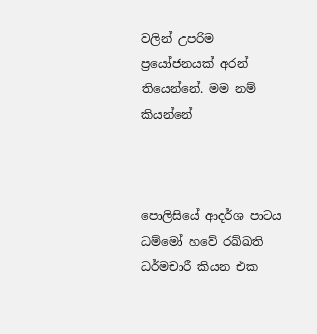වලින් උපරිම ප්‍රයෝජනයක් අරන් තියෙන්නේ. මම නම් කියන්නේ



පොලිසියේ ආදර්ශ පාටය ධම්මෝ හවේ රඛ්ඛති ධර්මචාරී කියන එක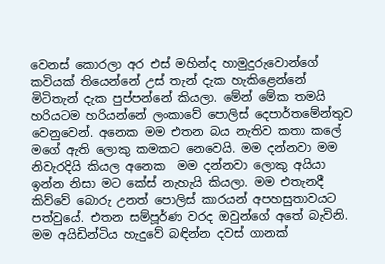වෙනස් කොරලා අර එස් මහින්ද හාමුදුරුවොන්ගේ කවියක් තියෙන්නේ උස් තැන් දැක හැකිළෙන්නේ මිටිතැන් දැක පුප්පන්නේ කියලා. මේන් මේක තමයි හරියටම හරියන්නේ ලංකාවේ පොලිස් දෙපාර්තමේන්තුව වෙනුවෙන්. අනෙක මම එතන බය නැතිව කතා කලේ මගේ ඇති ලොකු කමකට නෙවෙයි. මම දන්නවා මම නිවැරදියි කියල අනෙක  මම දන්නවා ලොකු අයියා ඉන්න නිසා මට කේස් නැහැයි කියලා. මම එතැනදී කිව්වේ බොරු උනත් පොලිස් කාරයන් අපහසුතාවයට පත්වුයේ. එතන සම්පූර්ණ වරද ඔවුන්ගේ අතේ බැවිනි. මම අයිඩින්ටිය හැදුවේ බඳින්න දවස් ගානක්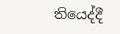තියෙද්දී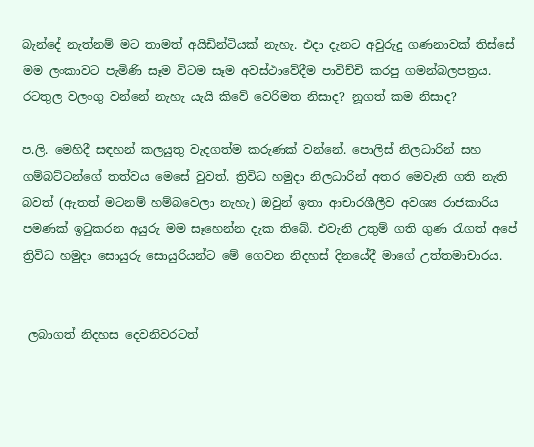බැන්දේ නැත්නම් මට තාමත් අයිඩින්ටියක් නැහැ. එදා දැනට අවුරුදු ගණනාවක් තිස්සේ මම ලංකාවට පැමිණි සෑම විටම සෑම අවස්ථාවේදීම පාවිච්චි කරපු ගමන්බලපත්‍රය. රටතුල වලංගු වන්නේ නැහැ යැයි කිවේ වෙරිමත නිසාද? නූගත් කම නිසාද?

ප.ලි. මෙහිදී සඳහන් කලයුතු වැදගත්ම කරුණක් වන්නේ. පොලිස් නිලධාරින් සහ ගම්බට්ටන්ගේ තත්වය මෙසේ වුවත්. ත්‍රිවිධ හමුදා නිලධාරින් අතර මෙවැනි ගති නැති බවත් (ඇතත් මටනම් හම්බවෙලා නැහැ) ඔවුන් ඉතා ආචාරශීලීව අවශ්‍ය රාජකාරිය පමණක් ඉටුකරන අයුරු මම සෑහෙන්න දැක තිබේ. එවැනි උතුම් ගති ගුණ රැගත් අපේ ත්‍රිවිධ හමුදා සොයුරු සොයුරියන්ට මේ ගෙවන නිදහස් දිනයේදී මාගේ උත්තමාචාරය.


 ලබාගත් නිදහස දෙවනිවරටත්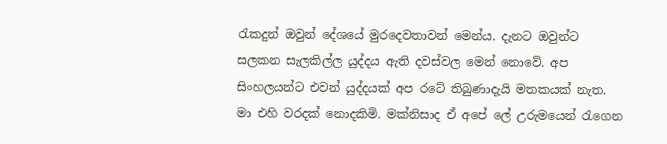රැකදුන් ඔවුන් දේශයේ මුරදෙවතාවන් මෙන්ය. දැනට ඔවුන්ට සලකන සැලකිල්ල යුද්දය ඇති දවස්වල මෙන් නොවේ. අප සිංහලයන්ට එවන් යුද්දයක් අප රටේ තිබුණාදැයි මතකයක් නැත. මා එහි වරදක් නොදකිමි. මක්නිසාද ඒ අපේ ලේ උරුමයෙන් රැගෙන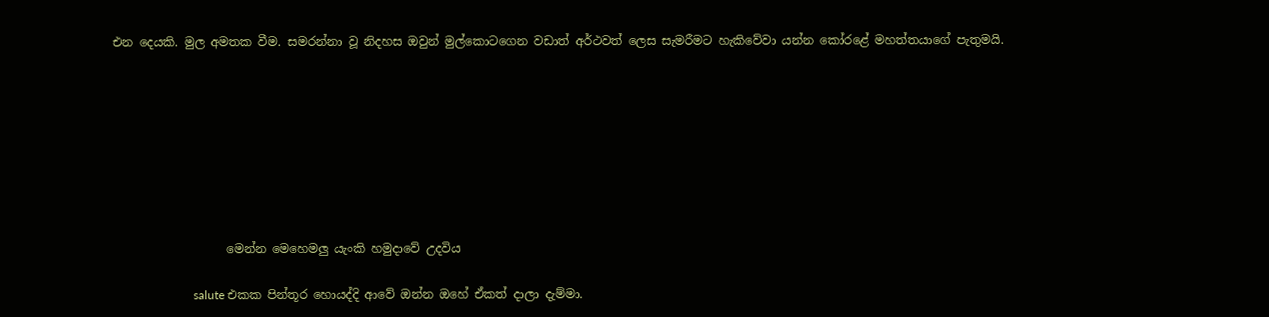එන දෙයකි. මුල අමතක වීම. සමරන්නා වූ නිදහස ඔවුන් මුල්කොටගෙන වඩාත් අර්ථවත් ලෙස සැමරීමට හැකිවේවා යන්න කෝරළේ මහත්තයාගේ පැතුමයි.








                   මෙන්න මෙහෙමලු යැංකි හමුදාවේ උදවිය

                           salute එකක පින්තූර හොයද්දි ආවේ ඔන්න ඔහේ ඒකත් දාලා දැම්මා.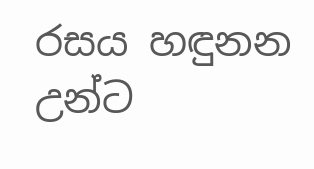රසය හඳුනන උන්ට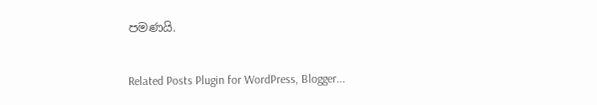පමණයි.

Related Posts Plugin for WordPress, Blogger...